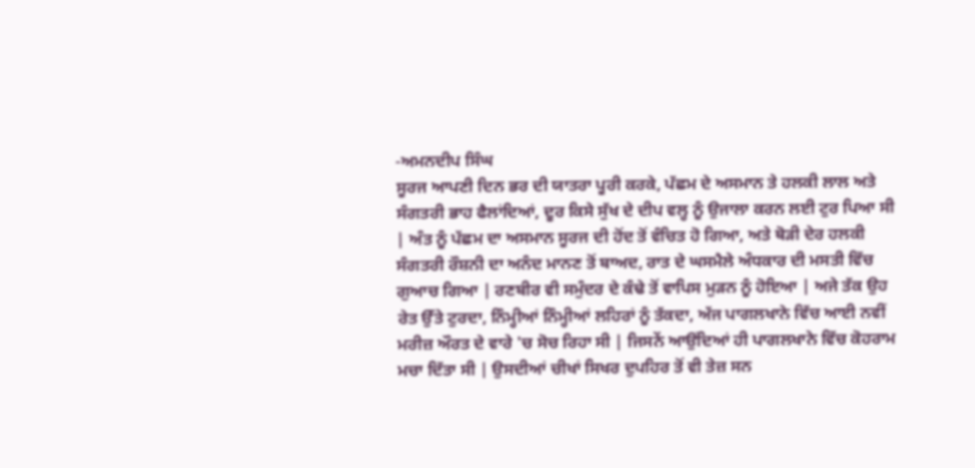-ਅਮਨਦੀਪ ਸਿੰਘ
ਸੂਰਜ ਆਪਣੀ ਦਿਨ ਭਰ ਦੀ ਯਾਤਰਾ ਪੂਰੀ ਕਰਕੇ, ਪੱਛਮ ਦੇ ਅਸਮਾਨ ਤੇ ਹਲਕੀ ਲਾਲ ਅਤੇ ਸੰਗਤਰੀ ਭਾਹ ਫੈਲਾਂਦਿਆਂ, ਦੂਰ ਕਿਸੇ ਸੁੱਖ ਦੇ ਦੀਪ ਵਲ੍ਹ ਨੂੰ ਉਜਾਲਾ ਕਰਨ ਲਈ ਟੁਰ ਪਿਆ ਸੀ | ਅੰਤ ਨੂੰ ਪੱਛਮ ਦਾ ਅਸਮਾਨ ਸੂਰਜ ਦੀ ਹੋਂਦ ਤੋਂ ਵੰਚਿਤ ਹੋ ਗਿਆ, ਅਤੇ ਥੋੜੀ ਦੇਰ ਹਲਕੀ ਸੰਗਤਰੀ ਰੌਸ਼ਨੀ ਦਾ ਅਨੰਦ ਮਾਨਣ ਤੋਂ ਬਾਅਦ, ਰਾਤ ਦੇ ਘਸਮੈਲੇ ਅੰਧਕਾਰ ਦੀ ਮਸਤੀ ਵਿੱਚ ਗੁਆਚ ਗਿਆ | ਰਣਬੀਰ ਵੀ ਸਮੁੰਦਰ ਦੇ ਕੰਢੇ ਤੋਂ ਵਾਪਿਸ ਮੁੜਨ ਨੂੰ ਹੋਇਆ | ਅਜੇ ਤੱਕ ਉਹ ਰੇਤ ਉੱਤੇ ਟੁਰਦਾ, ਨਿੰਮ੍ਹੀਆਂ ਨਿੰਮ੍ਹੀਆਂ ਲਹਿਰਾਂ ਨੂੰ ਤੱਕਦਾ, ਅੱਜ ਪਾਗਲਖਾਨੇ ਵਿੱਚ ਆਈ ਨਵੀਂ ਮਰੀਜ਼ ਔਰਤ ਦੇ ਵਾਰੇ 'ਚ ਸੋਚ ਰਿਹਾ ਸੀ | ਜਿਸਨੇਂ ਆਉਂਦਿਆਂ ਹੀ ਪਾਗਲਖਾਨੇ ਵਿੱਚ ਕੋਹਰਾਮ ਮਚਾ ਦਿੱਤਾ ਸੀ | ਉਸਦੀਆਂ ਚੀਖਾਂ ਸਿਖਰ ਦੁਪਹਿਰ ਤੋਂ ਵੀ ਤੇਜ਼ ਸਨ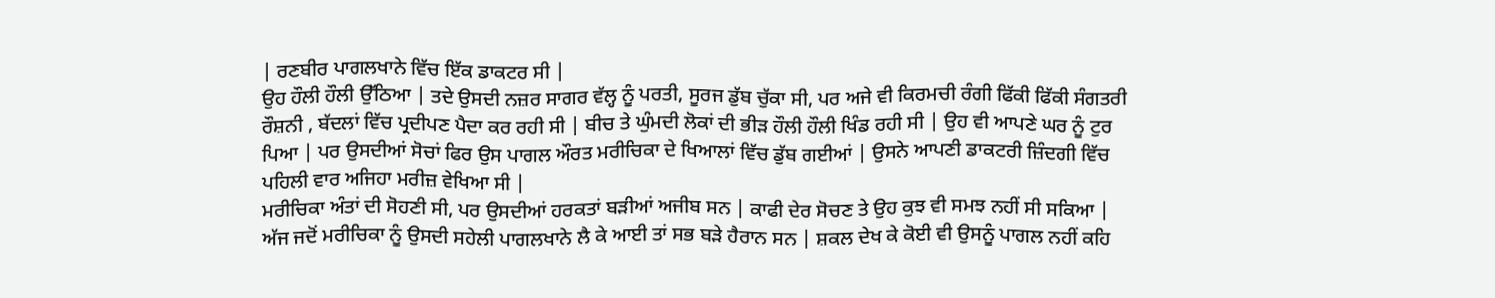| ਰਣਬੀਰ ਪਾਗਲਖਾਨੇ ਵਿੱਚ ਇੱਕ ਡਾਕਟਰ ਸੀ |
ਉਹ ਹੌਲੀ ਹੌਲੀ ਉੱਠਿਆ | ਤਦੇ ਉਸਦੀ ਨਜ਼ਰ ਸਾਗਰ ਵੱਲ੍ਹ ਨੂੰ ਪਰਤੀ, ਸੂਰਜ ਡੁੱਬ ਚੁੱਕਾ ਸੀ, ਪਰ ਅਜੇ ਵੀ ਕਿਰਮਚੀ ਰੰਗੀ ਫਿੱਕੀ ਫਿੱਕੀ ਸੰਗਤਰੀ ਰੌਸ਼ਨੀ , ਬੱਦਲਾਂ ਵਿੱਚ ਪ੍ਰਦੀਪਣ ਪੈਦਾ ਕਰ ਰਹੀ ਸੀ | ਬੀਚ ਤੇ ਘੁੰਮਦੀ ਲੋਕਾਂ ਦੀ ਭੀੜ ਹੌਲੀ ਹੌਲੀ ਖਿੰਡ ਰਹੀ ਸੀ | ਉਹ ਵੀ ਆਪਣੇ ਘਰ ਨੂੰ ਟੁਰ ਪਿਆ | ਪਰ ਉਸਦੀਆਂ ਸੋਚਾਂ ਫਿਰ ਉਸ ਪਾਗਲ ਔਰਤ ਮਰੀਚਿਕਾ ਦੇ ਖਿਆਲਾਂ ਵਿੱਚ ਡੁੱਬ ਗਈਆਂ | ਉਸਨੇ ਆਪਣੀ ਡਾਕਟਰੀ ਜ਼ਿੰਦਗੀ ਵਿੱਚ ਪਹਿਲੀ ਵਾਰ ਅਜਿਹਾ ਮਰੀਜ਼ ਵੇਖਿਆ ਸੀ |
ਮਰੀਚਿਕਾ ਅੰਤਾਂ ਦੀ ਸੋਹਣੀ ਸੀ, ਪਰ ਉਸਦੀਆਂ ਹਰਕਤਾਂ ਬੜੀਆਂ ਅਜੀਬ ਸਨ | ਕਾਫੀ ਦੇਰ ਸੋਚਣ ਤੇ ਉਹ ਕੁਝ ਵੀ ਸਮਝ ਨਹੀਂ ਸੀ ਸਕਿਆ | ਅੱਜ ਜਦੋਂ ਮਰੀਚਿਕਾ ਨੂੰ ਉਸਦੀ ਸਹੇਲੀ ਪਾਗਲਖਾਨੇ ਲੈ ਕੇ ਆਈ ਤਾਂ ਸਭ ਬੜੇ ਹੈਰਾਨ ਸਨ | ਸ਼ਕਲ ਦੇਖ ਕੇ ਕੋਈ ਵੀ ਉਸਨੂੰ ਪਾਗਲ ਨਹੀਂ ਕਹਿ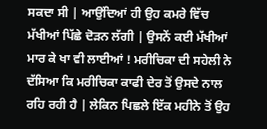ਸਕਦਾ ਸੀ | ਆਉਂਦਿਆਂ ਹੀ ਉਹ ਕਮਰੇ ਵਿੱਚ ਮੱਖੀਆਂ ਪਿੱਛੇ ਦੋੜਨ ਲੱਗੀ | ਉਸਨੇਂ ਕਈ ਮੱਖੀਆਂ ਮਾਰ ਕੇ ਖਾ ਵੀ ਲਾਈਆਂ ! ਮਰੀਚਿਕਾ ਦੀ ਸਹੇਲੀ ਨੇ ਦੱਸਿਆ ਕਿ ਮਰੀਚਿਕਾ ਕਾਫੀ ਦੇਰ ਤੋਂ ਉਸਦੇ ਨਾਲ ਰਹਿ ਰਹੀ ਹੈ | ਲੇਕਿਨ ਪਿਛਲੇ ਇੱਕ ਮਹੀਨੇ ਤੋਂ ਉਹ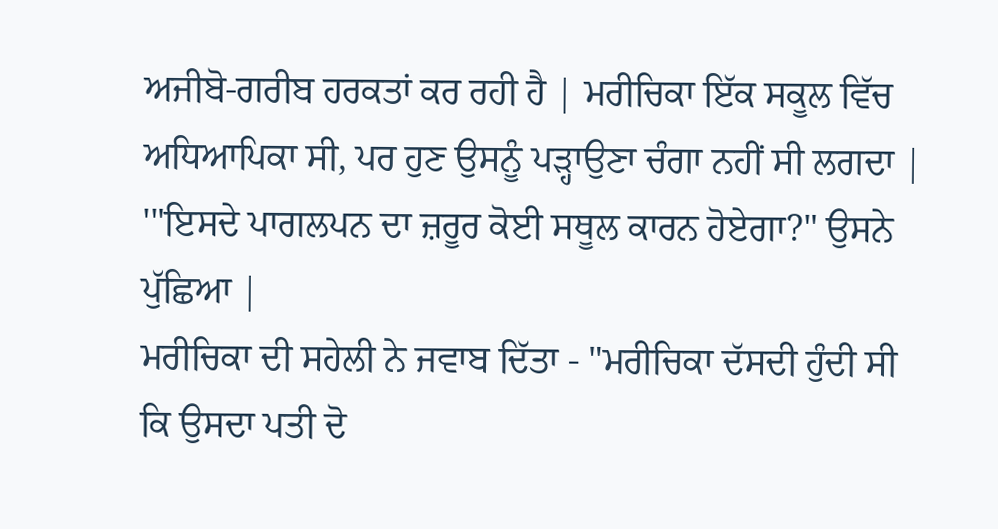ਅਜੀਬੋ-ਗਰੀਬ ਹਰਕਤਾਂ ਕਰ ਰਹੀ ਹੈ | ਮਰੀਚਿਕਾ ਇੱਕ ਸਕੂਲ ਵਿੱਚ ਅਧਿਆਪਿਕਾ ਸੀ, ਪਰ ਹੁਣ ਉਸਨੂੰ ਪੜ੍ਹਾਉਣਾ ਚੰਗਾ ਨਹੀਂ ਸੀ ਲਗਦਾ |
'"ਇਸਦੇ ਪਾਗਲਪਨ ਦਾ ਜ਼ਰੂਰ ਕੋਈ ਸਥੂਲ ਕਾਰਨ ਹੋਏਗਾ?" ਉਸਨੇ ਪੁੱਛਿਆ |
ਮਰੀਚਿਕਾ ਦੀ ਸਹੇਲੀ ਨੇ ਜਵਾਬ ਦਿੱਤਾ - "ਮਰੀਚਿਕਾ ਦੱਸਦੀ ਹੁੰਦੀ ਸੀ ਕਿ ਉਸਦਾ ਪਤੀ ਦੋ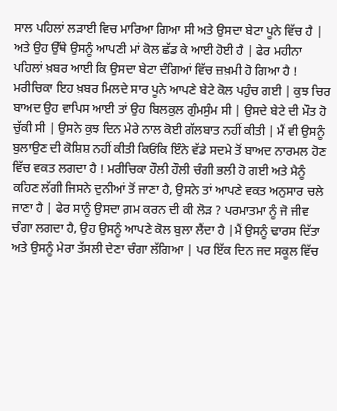ਸਾਲ ਪਹਿਲਾਂ ਲੜਾਈ ਵਿਚ ਮਾਰਿਆ ਗਿਆ ਸੀ ਅਤੇ ਉਸਦਾ ਬੇਟਾ ਪੂਨੇ ਵਿੱਚ ਹੈ | ਅਤੇ ਉਹ ਉੱਥੇ ਉਸਨੂੰ ਆਪਣੀ ਮਾਂ ਕੋਲ ਛੱਡ ਕੇ ਆਈ ਹੋਈ ਹੈ | ਫੇਰ ਮਹੀਨਾ ਪਹਿਲਾਂ ਖ਼ਬਰ ਆਈ ਕਿ ਉਸਦਾ ਬੇਟਾ ਦੰਗਿਆਂ ਵਿੱਚ ਜ਼ਖ਼ਮੀ ਹੋ ਗਿਆ ਹੈ ! ਮਰੀਚਿਕਾ ਇਹ ਖ਼ਬਰ ਮਿਲਦੇ ਸਾਰ ਪੂਨੇ ਆਪਣੇ ਬੇਟੇ ਕੋਲ ਪਹੁੰਚ ਗਈ | ਕੁਝ ਚਿਰ ਬਾਅਦ ਉਹ ਵਾਪਿਸ ਆਈ ਤਾਂ ਉਹ ਬਿਲਕੁਲ ਗੁੰਮਸੁੰਮ ਸੀ | ਉਸਦੇ ਬੇਟੇ ਦੀ ਮੌਤ ਹੋ ਚੁੱਕੀ ਸੀ | ਉਸਨੇ ਕੁਝ ਦਿਨ ਮੇਰੇ ਨਾਲ ਕੋਈ ਗੱਲਬਾਤ ਨਹੀਂ ਕੀਤੀ | ਮੈਂ ਵੀ ਉਸਨੂੰ ਬੁਲਾਉਣ ਦੀ ਕੋਸ਼ਿਸ਼ ਨਹੀਂ ਕੀਤੀ ਕਿਓਂਕਿ ਇੰਨੇ ਵੱਡੇ ਸਦਮੇ ਤੋਂ ਬਾਅਦ ਨਾਰਮਲ ਹੋਣ ਵਿੱਚ ਵਕਤ ਲਗਦਾ ਹੈ ! ਮਰੀਚਿਕਾ ਹੌਲੀ ਹੌਲੀ ਚੰਗੀ ਭਲੀ ਹੋ ਗਈ ਅਤੇ ਮੈਨੂੰ ਕਹਿਣ ਲੱਗੀ ਜਿਸਨੇ ਦੁਨੀਆਂ ਤੋਂ ਜਾਣਾ ਹੈ, ਉਸਨੇ ਤਾਂ ਆਪਣੇ ਵਕਤ ਅਨੁਸਾਰ ਚਲੇ ਜਾਣਾ ਹੈ | ਫੇਰ ਸਾਨੂੰ ਉਸਦਾ ਗ਼ਮ ਕਰਨ ਦੀ ਕੀ ਲੋੜ ? ਪਰਮਾਤਮਾ ਨੂੰ ਜੋ ਜੀਵ ਚੰਗਾ ਲਗਦਾ ਹੈ, ਉਹ ਉਸਨੂੰ ਆਪਣੇ ਕੋਲ ਬੁਲਾ ਲੈਂਦਾ ਹੈ |ਮੈਂ ਉਸਨੂੰ ਢਾਰਸ ਦਿੱਤਾ ਅਤੇ ਉਸਨੂੰ ਮੇਰਾ ਤੱਸਲੀ ਦੇਣਾ ਚੰਗਾ ਲੱਗਿਆ | ਪਰ ਇੱਕ ਦਿਨ ਜਦ ਸਕੂਲ ਵਿੱਚ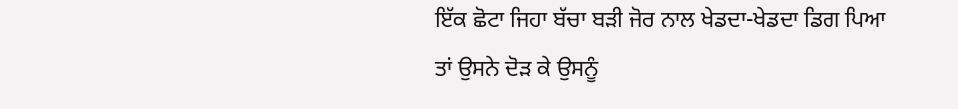ਇੱਕ ਛੋਟਾ ਜਿਹਾ ਬੱਚਾ ਬੜੀ ਜੋਰ ਨਾਲ ਖੇਡਦਾ-ਖੇਡਦਾ ਡਿਗ ਪਿਆ ਤਾਂ ਉਸਨੇ ਦੋੜ ਕੇ ਉਸਨੂੰ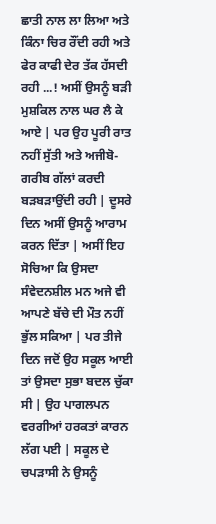ਛਾਤੀ ਨਾਲ ਲਾ ਲਿਆ ਅਤੇ ਕਿੰਨਾ ਚਿਰ ਰੌਂਦੀ ਰਹੀ ਅਤੇ ਫੇਰ ਕਾਫੀ ਦੇਰ ਤੱਕ ਹੱਸਦੀ ਰਹੀ ...! ਅਸੀਂ ਉਸਨੂੰ ਬੜੀ ਮੁਸ਼ਕਿਲ ਨਾਲ ਘਰ ਲੈ ਕੇ ਆਏ | ਪਰ ਉਹ ਪੂਰੀ ਰਾਤ ਨਹੀਂ ਸੁੱਤੀ ਅਤੇ ਅਜੀਬੋ-ਗਰੀਬ ਗੱਲਾਂ ਕਰਦੀ ਬੜਬੜਾਉਂਦੀ ਰਹੀ | ਦੂਸਰੇ ਦਿਨ ਅਸੀਂ ਉਸਨੂੰ ਆਰਾਮ ਕਰਨ ਦਿੱਤਾ | ਅਸੀਂ ਇਹ ਸੋਚਿਆ ਕਿ ਉਸਦਾ ਸੰਵੇਦਨਸ਼ੀਲ ਮਨ ਅਜੇ ਵੀ ਆਪਣੇ ਬੱਚੇ ਦੀ ਮੌਤ ਨਹੀਂ ਭੁੱਲ ਸਕਿਆ | ਪਰ ਤੀਜੇ ਦਿਨ ਜਦੋਂ ਉਹ ਸਕੂਲ ਆਈ ਤਾਂ ਉਸਦਾ ਸੁਭਾ ਬਦਲ ਚੁੱਕਾ ਸੀ | ਉਹ ਪਾਗਲਪਨ ਵਰਗੀਆਂ ਹਰਕਤਾਂ ਕਾਰਨ ਲੱਗ ਪਈ | ਸਕੂਲ ਦੇ ਚਪੜਾਸੀ ਨੇ ਉਸਨੂੰ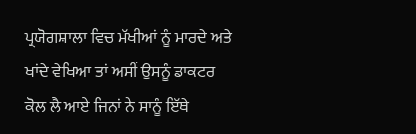ਪ੍ਰਯੋਗਸ਼ਾਲਾ ਵਿਚ ਮੱਖੀਆਂ ਨੂੰ ਮਾਰਦੇ ਅਤੇ ਖਾਂਦੇ ਵੇਖਿਆ ਤਾਂ ਅਸੀਂ ਉਸਨੂੰ ਡਾਕਟਰ ਕੋਲ ਲੈ ਆਏ ਜਿਨਾਂ ਨੇ ਸਾਨੂੰ ਇੱਥੇ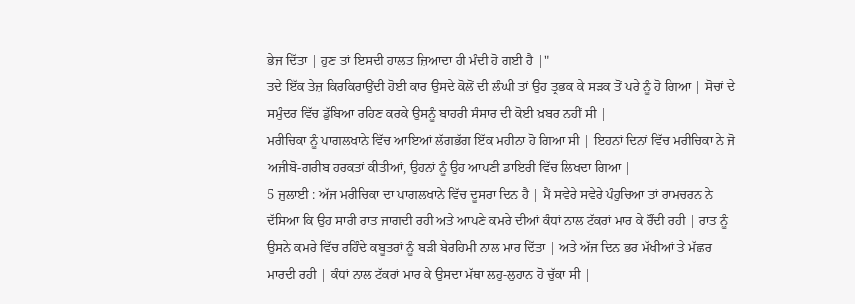ਭੇਜ ਦਿੱਤਾ | ਹੁਣ ਤਾਂ ਇਸਦੀ ਹਾਲਤ ਜ਼ਿਆਦਾ ਹੀ ਮੰਦੀ ਹੋ ਗਈ ਹੈ |"
ਤਦੇ ਇੱਕ ਤੇਜ਼ ਕਿਰਕਿਰਾਉਂਦੀ ਹੋਈ ਕਾਰ ਉਸਦੇ ਕੋਲੋਂ ਦੀ ਲੰਘੀ ਤਾਂ ਉਹ ਤ੍ਰਭਕ ਕੇ ਸੜਕ ਤੋਂ ਪਰੇ ਨੂੰ ਹੋ ਗਿਆ | ਸੋਚਾਂ ਦੇ ਸਮੁੰਦਰ ਵਿੱਚ ਡੁੱਬਿਆ ਰਹਿਣ ਕਰਕੇ ਉਸਨੂੰ ਬਾਹਰੀ ਸੰਸਾਰ ਦੀ ਕੋਈ ਖ਼ਬਰ ਨਹੀਂ ਸੀ |
ਮਰੀਚਿਕਾ ਨੂੰ ਪਾਗਲਖਾਨੇ ਵਿੱਚ ਆਇਆਂ ਲੱਗਭੱਗ ਇੱਕ ਮਹੀਨਾ ਹੋ ਗਿਆ ਸੀ | ਇਹਨਾਂ ਦਿਨਾਂ ਵਿੱਚ ਮਰੀਚਿਕਾ ਨੇ ਜੋ ਅਜੀਬੋ-ਗਰੀਬ ਹਰਕਤਾਂ ਕੀਤੀਆਂ, ਉਹਨਾਂ ਨੂੰ ਉਹ ਆਪਣੀ ਡਾਇਰੀ ਵਿੱਚ ਲਿਖਦਾ ਗਿਆ |
5 ਜੁਲਾਈ : ਅੱਜ ਮਰੀਚਿਕਾ ਦਾ ਪਾਗਲਖਾਨੇ ਵਿੱਚ ਦੂਸਰਾ ਦਿਨ ਹੈ | ਮੈਂ ਸਵੇਰੇ ਸਵੇਰੇ ਪੰਹੁਚਿਆ ਤਾਂ ਰਾਮਚਰਨ ਨੇ ਦੱਸਿਆ ਕਿ ਉਹ ਸਾਰੀ ਰਾਤ ਜਾਗਦੀ ਰਹੀ ਅਤੇ ਆਪਣੇ ਕਮਰੇ ਦੀਆਂ ਕੰਧਾਂ ਨਾਲ ਟੱਕਰਾਂ ਮਾਰ ਕੇ ਰੌਂਦੀ ਰਹੀ | ਰਾਤ ਨੂੰ ਉਸਨੇ ਕਮਰੇ ਵਿੱਚ ਰਹਿੰਦੇ ਕਬੂਤਰਾਂ ਨੂੰ ਬੜੀ ਬੇਰਹਿਮੀ ਨਾਲ ਮਾਰ ਦਿੱਤਾ | ਅਤੇ ਅੱਜ ਦਿਨ ਭਰ ਮੱਖੀਆਂ ਤੇ ਮੱਛਰ ਮਾਰਦੀ ਰਹੀ | ਕੰਧਾਂ ਨਾਲ ਟੱਕਰਾਂ ਮਾਰ ਕੇ ਉਸਦਾ ਮੱਥਾ ਲਹੁ-ਲੁਹਾਨ ਹੋ ਚੁੱਕਾ ਸੀ |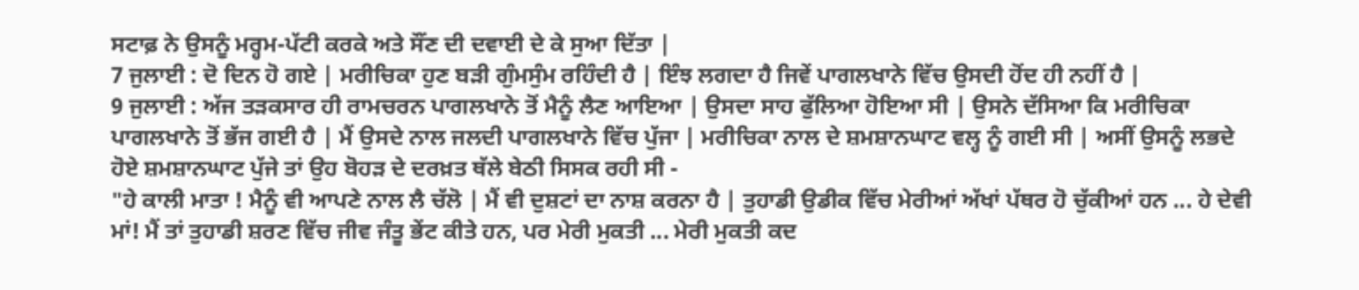ਸਟਾਫ਼ ਨੇ ਉਸਨੂੰ ਮਰ੍ਹਮ-ਪੱਟੀ ਕਰਕੇ ਅਤੇ ਸੌਂਣ ਦੀ ਦਵਾਈ ਦੇ ਕੇ ਸੁਆ ਦਿੱਤਾ |
7 ਜੁਲਾਈ : ਦੋ ਦਿਨ ਹੋ ਗਏ | ਮਰੀਚਿਕਾ ਹੁਣ ਬੜੀ ਗੁੰਮਸੁੰਮ ਰਹਿੰਦੀ ਹੈ | ਇੰਝ ਲਗਦਾ ਹੈ ਜਿਵੇਂ ਪਾਗਲਖਾਨੇ ਵਿੱਚ ਉਸਦੀ ਹੋਂਦ ਹੀ ਨਹੀਂ ਹੈ |
9 ਜੁਲਾਈ : ਅੱਜ ਤੜਕਸਾਰ ਹੀ ਰਾਮਚਰਨ ਪਾਗਲਖਾਨੇ ਤੋਂ ਮੈਨੂੰ ਲੈਣ ਆਇਆ | ਉਸਦਾ ਸਾਹ ਫੁੱਲਿਆ ਹੋਇਆ ਸੀ | ਉਸਨੇ ਦੱਸਿਆ ਕਿ ਮਰੀਚਿਕਾ ਪਾਗਲਖਾਨੇ ਤੋਂ ਭੱਜ ਗਈ ਹੈ | ਮੈਂ ਉਸਦੇ ਨਾਲ ਜਲਦੀ ਪਾਗਲਖਾਨੇ ਵਿੱਚ ਪੁੱਜਾ | ਮਰੀਚਿਕਾ ਨਾਲ ਦੇ ਸ਼ਮਸ਼ਾਨਘਾਟ ਵਲ੍ਹ ਨੂੰ ਗਈ ਸੀ | ਅਸੀਂ ਉਸਨੂੰ ਲਭਦੇ ਹੋਏ ਸ਼ਮਸ਼ਾਨਘਾਟ ਪੁੱਜੇ ਤਾਂ ਉਹ ਬੋਹੜ ਦੇ ਦਰਖ਼ਤ ਥੱਲੇ ਬੇਠੀ ਸਿਸਕ ਰਹੀ ਸੀ -
"ਹੇ ਕਾਲੀ ਮਾਤਾ ! ਮੈਨੂੰ ਵੀ ਆਪਣੇ ਨਾਲ ਲੈ ਚੱਲੋ | ਮੈਂ ਵੀ ਦੁਸ਼ਟਾਂ ਦਾ ਨਾਸ਼ ਕਰਨਾ ਹੈ | ਤੁਹਾਡੀ ਉਡੀਕ ਵਿੱਚ ਮੇਰੀਆਂ ਅੱਖਾਂ ਪੱਥਰ ਹੋ ਚੁੱਕੀਆਂ ਹਨ ... ਹੇ ਦੇਵੀ ਮਾਂ! ਮੈਂ ਤਾਂ ਤੁਹਾਡੀ ਸ਼ਰਣ ਵਿੱਚ ਜੀਵ ਜੰਤੂ ਭੇਂਟ ਕੀਤੇ ਹਨ, ਪਰ ਮੇਰੀ ਮੁਕਤੀ ... ਮੇਰੀ ਮੁਕਤੀ ਕਦ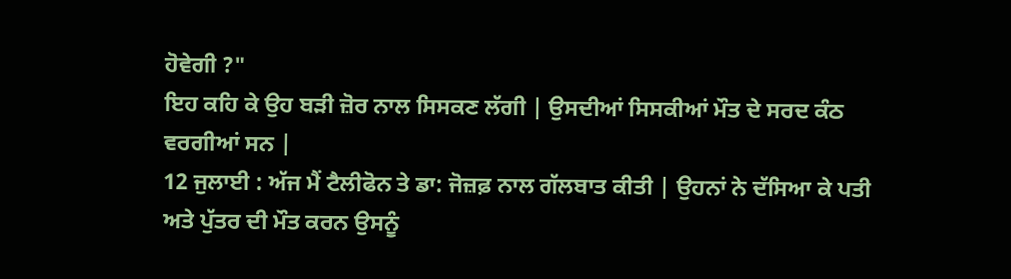ਹੋਵੇਗੀ ?"
ਇਹ ਕਹਿ ਕੇ ਉਹ ਬੜੀ ਜ਼ੋਰ ਨਾਲ ਸਿਸਕਣ ਲੱਗੀ | ਉਸਦੀਆਂ ਸਿਸਕੀਆਂ ਮੌਤ ਦੇ ਸਰਦ ਕੰਠ ਵਰਗੀਆਂ ਸਨ |
12 ਜੁਲਾਈ : ਅੱਜ ਮੈਂ ਟੈਲੀਫੋਨ ਤੇ ਡਾ: ਜੋਜ਼ਫ਼ ਨਾਲ ਗੱਲਬਾਤ ਕੀਤੀ | ਉਹਨਾਂ ਨੇ ਦੱਸਿਆ ਕੇ ਪਤੀ ਅਤੇ ਪੁੱਤਰ ਦੀ ਮੌਤ ਕਰਨ ਉਸਨੂੰ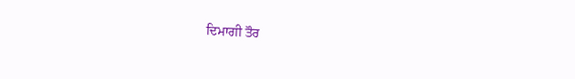ਦਿਮਾਗੀ ਤੌਰ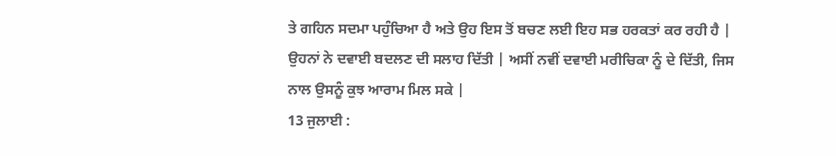ਤੇ ਗਹਿਨ ਸਦਮਾ ਪਹੁੰਚਿਆ ਹੈ ਅਤੇ ਉਹ ਇਸ ਤੋਂ ਬਚਣ ਲਈ ਇਹ ਸਭ ਹਰਕਤਾਂ ਕਰ ਰਹੀ ਹੈ | ਉਹਨਾਂ ਨੇ ਦਵਾਈ ਬਦਲਣ ਦੀ ਸਲਾਹ ਦਿੱਤੀ | ਅਸੀਂ ਨਵੀਂ ਦਵਾਈ ਮਰੀਚਿਕਾ ਨੂੰ ਦੇ ਦਿੱਤੀ, ਜਿਸ ਨਾਲ ਉਸਨੂੰ ਕੁਝ ਆਰਾਮ ਮਿਲ ਸਕੇ |
13 ਜੁਲਾਈ :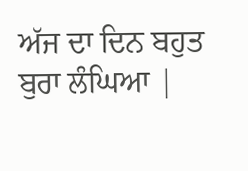ਅੱਜ ਦਾ ਦਿਨ ਬਹੁਤ ਬੁਰਾ ਲੰਘਿਆ |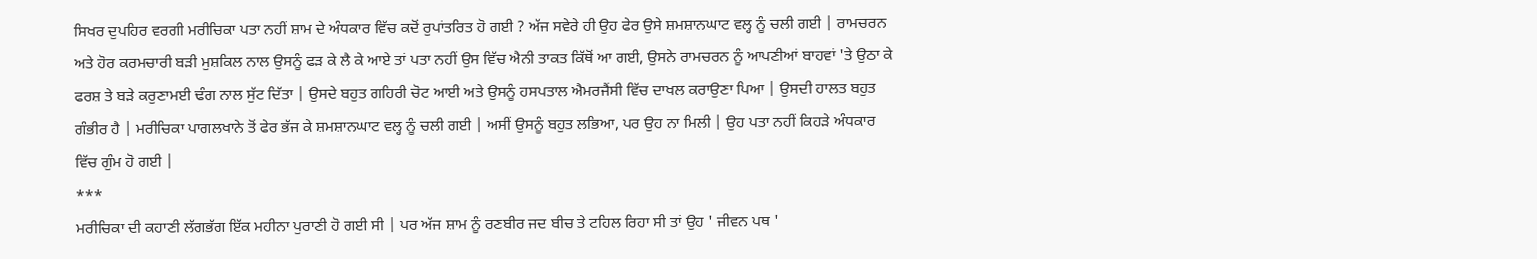ਸਿਖਰ ਦੁਪਹਿਰ ਵਰਗੀ ਮਰੀਚਿਕਾ ਪਤਾ ਨਹੀਂ ਸ਼ਾਮ ਦੇ ਅੰਧਕਾਰ ਵਿੱਚ ਕਦੋਂ ਰੁਪਾਂਤਰਿਤ ਹੋ ਗਈ ? ਅੱਜ ਸਵੇਰੇ ਹੀ ਉਹ ਫੇਰ ਉਸੇ ਸ਼ਮਸ਼ਾਨਘਾਟ ਵਲ੍ਹ ਨੂੰ ਚਲੀ ਗਈ | ਰਾਮਚਰਨ ਅਤੇ ਹੋਰ ਕਰਮਚਾਰੀ ਬੜੀ ਮੁਸ਼ਕਿਲ ਨਾਲ ਉਸਨੂੰ ਫੜ ਕੇ ਲੈ ਕੇ ਆਏ ਤਾਂ ਪਤਾ ਨਹੀਂ ਉਸ ਵਿੱਚ ਐਨੀ ਤਾਕਤ ਕਿੱਥੋਂ ਆ ਗਈ, ਉਸਨੇ ਰਾਮਚਰਨ ਨੂੰ ਆਪਣੀਆਂ ਬਾਹਵਾਂ 'ਤੇ ਉਠਾ ਕੇ ਫਰਸ਼ ਤੇ ਬੜੇ ਕਰੁਣਾਮਈ ਢੰਗ ਨਾਲ ਸੁੱਟ ਦਿੱਤਾ | ਉਸਦੇ ਬਹੁਤ ਗਹਿਰੀ ਚੋਟ ਆਈ ਅਤੇ ਉਸਨੂੰ ਹਸਪਤਾਲ ਐਮਰਜੈਂਸੀ ਵਿੱਚ ਦਾਖਲ ਕਰਾਉਣਾ ਪਿਆ | ਉਸਦੀ ਹਾਲਤ ਬਹੁਤ ਗੰਭੀਰ ਹੈ | ਮਰੀਚਿਕਾ ਪਾਗਲਖਾਨੇ ਤੋਂ ਫੇਰ ਭੱਜ ਕੇ ਸ਼ਮਸ਼ਾਨਘਾਟ ਵਲ੍ਹ ਨੂੰ ਚਲੀ ਗਈ | ਅਸੀਂ ਉਸਨੂੰ ਬਹੁਤ ਲਭਿਆ, ਪਰ ਉਹ ਨਾ ਮਿਲੀ | ਉਹ ਪਤਾ ਨਹੀਂ ਕਿਹੜੇ ਅੰਧਕਾਰ ਵਿੱਚ ਗੁੰਮ ਹੋ ਗਈ |
***
ਮਰੀਚਿਕਾ ਦੀ ਕਹਾਣੀ ਲੱਗਭੱਗ ਇੱਕ ਮਹੀਨਾ ਪੁਰਾਣੀ ਹੋ ਗਈ ਸੀ | ਪਰ ਅੱਜ ਸ਼ਾਮ ਨੂੰ ਰਣਬੀਰ ਜਦ ਬੀਚ ਤੇ ਟਹਿਲ ਰਿਹਾ ਸੀ ਤਾਂ ਉਹ ' ਜੀਵਨ ਪਥ '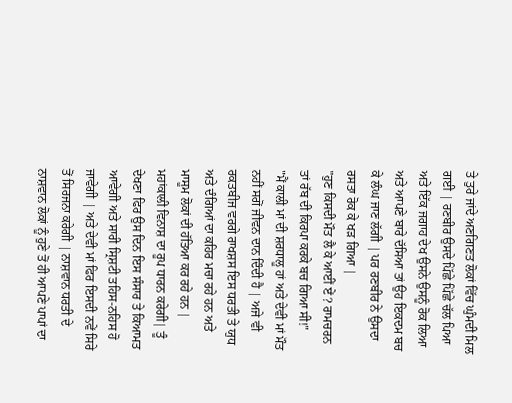ਤੇ ਤੁਰੇ ਜਾਂਦੇ ਅਣਗਿਣਤ ਲੋਕਾਂ ਵਿੱਚ ਘੁੰਮਦੀ ਮਿਲ ਗਈ | ਰਣਬੀਰ ਉਸਦੇ ਪਿੱਛੇ ਪਿੱਛੇ ਚੱਲ ਪਿਆ ਅਤੇ ਇੱਕ ਜਗਾਹ ਦੇਖ ਉਸਨੇ ਉਸਨੂੰ ਰੋਕ ਲਿਆ ਅਤੇ ਆਪਣੇ ਬਾਰੇ ਦੱਸਿਆ ਤਾਂ ਉਹ ਇਕਦਮ ਬਚ ਕੇ ਲੰਘ ਜਾਣ ਲੱਗੀ | ਪਰ ਰਣਬੀਰ ਨੇ ਉਸਦਾ ਰਸਤਾ ਰੋਕ ਕੇ ਖੜ ਗਿਆ |
"ਹੁਣ ਕਿਸਦੀ ਮੌਤ ਲੈ ਕੇ ਆਈਂ ਏਂ ? ਰਾਮਚਰਨ ਤਾਂ ਰੱਬ ਦੀ ਕਿਰਪਾ ਕਰਕੇ ਬਚ ਗਿਆ ਸੀ!"
"ਮੈਂ ਕਾਲੀ ਮਾਂ ਦੀ ਸ਼ਰਧਾਲੂ ਹਾਂ ਅਤੇ ਦੇਵੀ ਮਾਂ ਮੌਤ ਨਹੀਂ ਸਗੋਂ ਜੀਵਨ ਦਾਨ ਦਿੰਦੀ ਹੈ | ਅਜੇ ਵੀ ਰਕਤਬੀਜ ਵਰਗੇ ਰਾਖਸ਼ਸ ਇਸ ਧਰਤੀ ਤੇ ਯੁਧ ਅਤੇ ਦੰਗਿਆਂ ਦਾ ਕਹਿਰ ਮਚਾ ਰਹੇ ਹਨ ਅਤੇ ਮਾਸੂਮ ਲੋਕਾਂ ਦੀ ਹੱਤਿਆ ਕਰ ਰਹੇ ਹਨ | ਮਹਾਂਕਾਲੀ ਵਿਨਾਸ਼ ਦਾ ਰੂਪ ਧਾਰਨ ਕਰੇਗੀ| ਤੂੰ ਦੇਖਣਾ ਫਿਰ ਉਸ ਦਿਨ ਇਸ ਸੰਸਾਰ ਤੇ ਕਿਆਮਤ ਆਵੇਗੀ ਅਤੇ ਸਾਰੀ ਸ੍ਰਿਸ਼ਟੀ ਤਹਿਸ-ਨਹਿਸ ਹੋ ਜਾਵੇਗੀ | ਅਤੇ ਦੇਵੀ ਮਾਂ ਫਿਰ ਇਸਦੀ ਨਵੇਂ ਸਿਰੇ ਤੋਂ ਸਿਰਜਨਾ ਕਰੇਗੀ | ਨਾਸ਼ਵਾਨ ਧਰਤੀ ਦੇ ਨਾਸ਼ਵਾਨ ਲੋਕਾਂ ਨੂੰ ਹੁਣੇ ਤੋਂ ਹੀ ਆਪਣੇ ਪਾਪਾਂ ਦਾ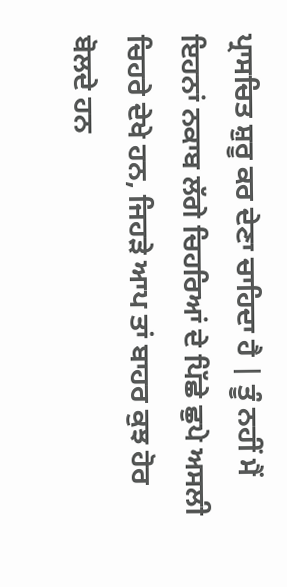ਪ੍ਰਾਸਚਿਤ ਸ਼ੁਰੂ ਕਰ ਦੇਣਾ ਚਾਹਿਦਾ ਹੈ | ਤੂੰ ਨਹੀਂ ਮੈਂ ਇਹਨਾਂ ਨਕਾਬ ਲੱਗੇ ਚਿਹਰਿਆਂ ਦੇ ਪਿੱਛੇ ਛੁਪੇ ਅਸਲੀ ਚਿਹਰੇ ਦੇਖੇ ਹਨ, ਜਿਹੜੇ ਆਪ ਤਾਂ ਬਾਹਰ ਕੁਝ ਹੋਰ ਬੋਲਦੇ ਹਨ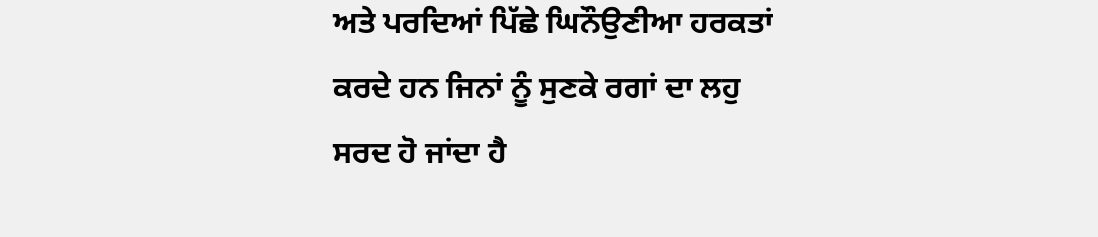ਅਤੇ ਪਰਦਿਆਂ ਪਿੱਛੇ ਘਿਨੌਉਣੀਆ ਹਰਕਤਾਂ ਕਰਦੇ ਹਨ ਜਿਨਾਂ ਨੂੰ ਸੁਣਕੇ ਰਗਾਂ ਦਾ ਲਹੁ ਸਰਦ ਹੋ ਜਾਂਦਾ ਹੈ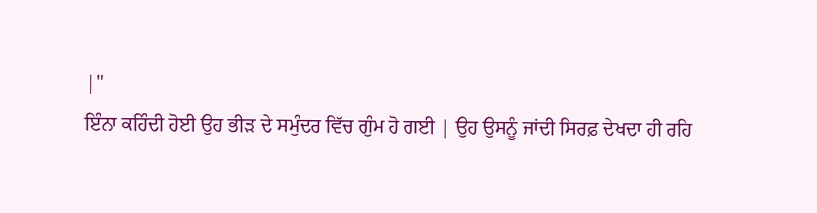|"
ਇੰਨਾ ਕਹਿੰਦੀ ਹੋਈ ਉਹ ਭੀੜ ਦੇ ਸਮੁੰਦਰ ਵਿੱਚ ਗੁੰਮ ਹੋ ਗਈ | ਉਹ ਉਸਨੂੰ ਜਾਂਦੀ ਸਿਰਫ਼ ਦੇਖਦਾ ਹੀ ਰਹਿ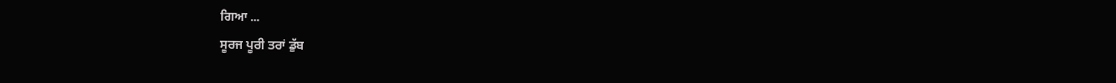ਗਿਆ ...
ਸੂਰਜ ਪੂਰੀ ਤਰਾਂ ਡੁੱਬ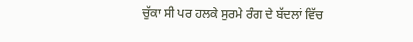ਚੁੱਕਾ ਸੀ ਪਰ ਹਲਕੇ ਸੁਰਮੇ ਰੰਗ ਦੇ ਬੱਦਲਾਂ ਵਿੱਚ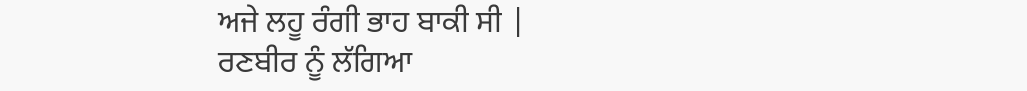ਅਜੇ ਲਹੂ ਰੰਗੀ ਭਾਹ ਬਾਕੀ ਸੀ |
ਰਣਬੀਰ ਨੂੰ ਲੱਗਿਆ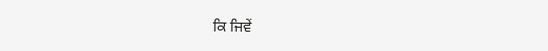ਕਿ ਜਿਵੇਂ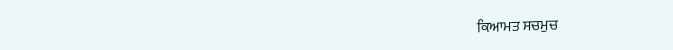ਕਿਆਮਤ ਸਚਮੁਚ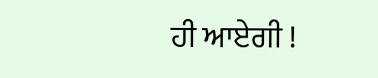ਹੀ ਆਏਗੀ !